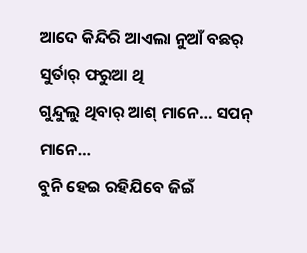ଆଦେ କିନ୍ଦିରି ଆଏଲା ନୁଆଁ ବଛର୍
ସୁର୍ତାର୍ ଫରୁଆ ଥି
ଗୁନ୍ଦୁଲୁ ଥିବାର୍ ଆଶ୍ ମାନେ… ସପନ୍ ମାନେ…
ବୁନି ହେଇ ରହିଯିବେ ଜିଇଁ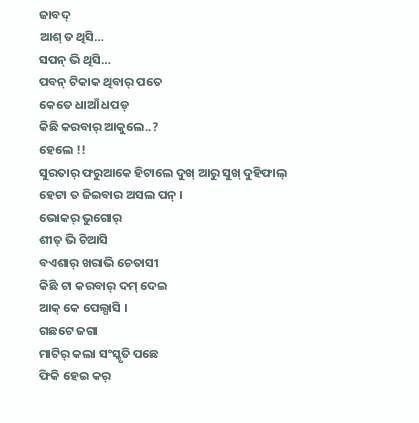ଜାବଦ୍
ଆଶ୍ ତ ଥିସି…
ସପନ୍ ଭି ଥିସି…
ପବନ୍ ଟିକାକ ଥିବାର୍ ପତେ
କେତେ ଧାଆଁ ଧପଡ୍
କିଛି କରବାର୍ ଆକୁଲେ..?
ହେଲେ !!
ସୁରତାର୍ ଫରୁଆକେ ହିଟାଲେ ଦୁଖ୍ ଆରୁ ସୁଖ୍ ଦୁହିଫାଲ୍
ହେଟା ତ ଜିଇବାର ଅସଲ ପନ୍ ।
ଭୋକର୍ ଭୁଗୋର୍
ଶୀତ୍ ଭି ଚିଆସି
ବଏଶାର୍ ଖରାଭି ଚେତାସୀ
କିଛି ଟା କରବାର୍ ଦମ୍ ଦେଇ
ଆକ୍ କେ ପେଲ୍ଘାସି ।
ଗଛଟେ ଜଗା
ମାଟିର୍ କଲା ସଂସ୍କୃତି ପଛେ
ଫିକି ହେଇ କର୍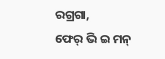ରଗ୍ରଗା,
ଫେର୍ ଭି ଇ ମନ୍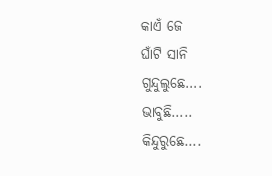କାଏଁ ଜେ
ଘାଁଟି ସାନି
ଗୁନ୍ଦୁଲୁଛେ….
ଭାବୁଛି…..
କିନ୍ଦୁରୁଛେ….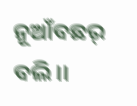ନୂଆଁବଛର୍ ବଲି ।।